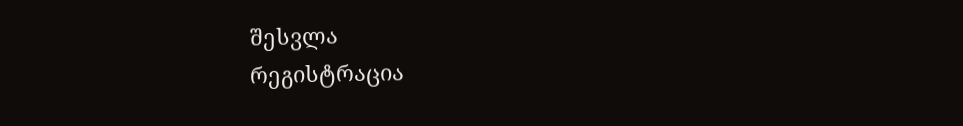შესვლა
რეგისტრაცია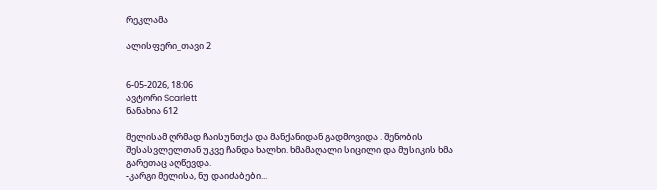რეკლამა

ალისფერი_თავი 2


6-05-2026, 18:06
ავტორი Scarlett
ნანახია 612

მელისამ ღრმად ჩაისუნთქა და მანქანიდან გადმოვიდა . შენობის შესასვლელთან უკვე ჩანდა ხალხი. ხმამაღალი სიცილი და მუსიკის ხმა გარეთაც აღწევდა.
-კარგი მელისა, ნუ დაიძაბები...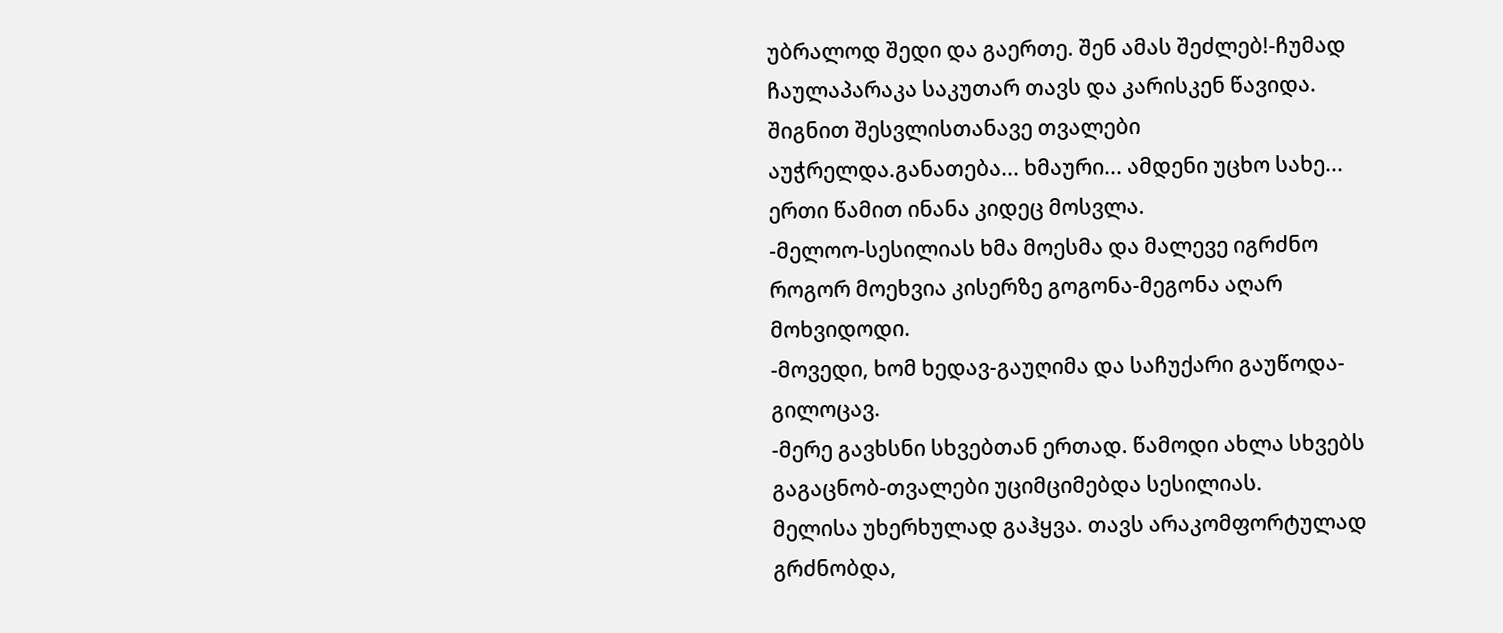უბრალოდ შედი და გაერთე. შენ ამას შეძლებ!-ჩუმად ჩაულაპარაკა საკუთარ თავს და კარისკენ წავიდა.
შიგნით შესვლისთანავე თვალები აუჭრელდა.განათება... ხმაური... ამდენი უცხო სახე... ერთი წამით ინანა კიდეც მოსვლა.
-მელოო-სესილიას ხმა მოესმა და მალევე იგრძნო როგორ მოეხვია კისერზე გოგონა-მეგონა აღარ მოხვიდოდი.
-მოვედი, ხომ ხედავ-გაუღიმა და საჩუქარი გაუწოდა-გილოცავ.
-მერე გავხსნი სხვებთან ერთად. წამოდი ახლა სხვებს გაგაცნობ-თვალები უციმციმებდა სესილიას.
მელისა უხერხულად გაჰყვა. თავს არაკომფორტულად გრძნობდა,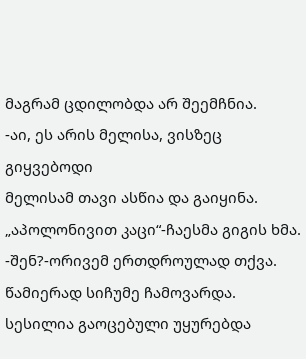მაგრამ ცდილობდა არ შეემჩნია.
-აი, ეს არის მელისა, ვისზეც გიყვებოდი
მელისამ თავი ასწია და გაიყინა. „აპოლონივით კაცი“-ჩაესმა გიგის ხმა.
-შენ?-ორივემ ერთდროულად თქვა.
წამიერად სიჩუმე ჩამოვარდა. სესილია გაოცებული უყურებდა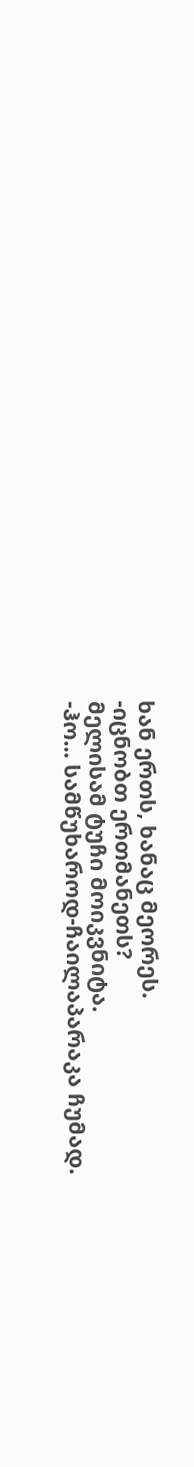ხან ერთს, ხანაც მეორეს.
-იცნობთ ერთმანეთს?
მელისამ ტუჩი მოიკვნიტა.
-ჰო... სამწუხაროდ-ჩაილაპარაკა ჩუმად.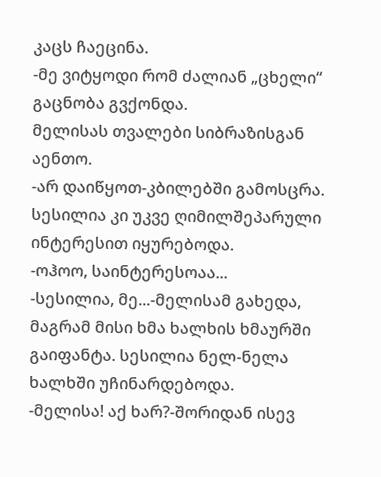კაცს ჩაეცინა.
-მე ვიტყოდი რომ ძალიან „ცხელი“ გაცნობა გვქონდა.
მელისას თვალები სიბრაზისგან აენთო.
-არ დაიწყოთ-კბილებში გამოსცრა.
სესილია კი უკვე ღიმილშეპარული ინტერესით იყურებოდა.
-ოჰოო, საინტერესოაა...
-სესილია, მე...-მელისამ გახედა, მაგრამ მისი ხმა ხალხის ხმაურში გაიფანტა. სესილია ნელ-ნელა ხალხში უჩინარდებოდა.
-მელისა! აქ ხარ?-შორიდან ისევ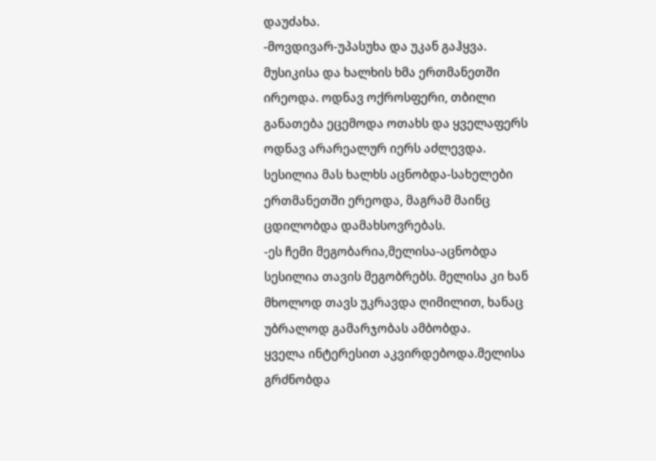დაუძახა.
-მოვდივარ-უპასუხა და უკან გაჰყვა.
მუსიკისა და ხალხის ხმა ერთმანეთში ირეოდა. ოდნავ ოქროსფერი, თბილი განათება ეცემოდა ოთახს და ყველაფერს ოდნავ არარეალურ იერს აძლევდა. სესილია მას ხალხს აცნობდა-სახელები ერთმანეთში ერეოდა, მაგრამ მაინც ცდილობდა დამახსოვრებას.
-ეს ჩემი მეგობარია,მელისა-აცნობდა სესილია თავის მეგობრებს. მელისა კი ხან მხოლოდ თავს უკრავდა ღიმილით, ხანაც უბრალოდ გამარჯობას ამბობდა.
ყველა ინტერესით აკვირდებოდა.მელისა გრძნობდა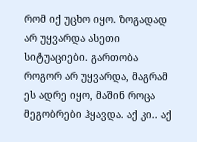რომ იქ უცხო იყო. ზოგადად არ უყვარდა ასეთი სიტუაციები. გართობა როგორ არ უყვარდა, მაგრამ ეს ადრე იყო, მაშინ როცა მეგობრები ჰყავდა. აქ კი.. აქ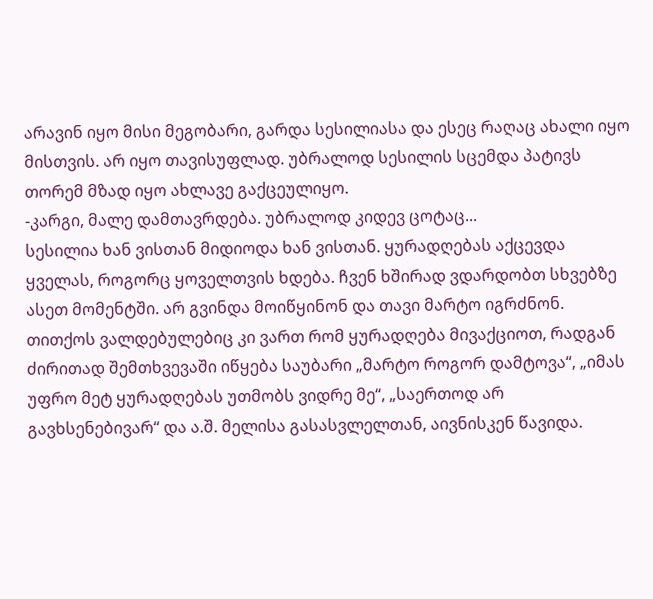არავინ იყო მისი მეგობარი, გარდა სესილიასა და ესეც რაღაც ახალი იყო მისთვის. არ იყო თავისუფლად. უბრალოდ სესილის სცემდა პატივს თორემ მზად იყო ახლავე გაქცეულიყო.
-კარგი, მალე დამთავრდება. უბრალოდ კიდევ ცოტაც...
სესილია ხან ვისთან მიდიოდა ხან ვისთან. ყურადღებას აქცევდა ყველას, როგორც ყოველთვის ხდება. ჩვენ ხშირად ვდარდობთ სხვებზე ასეთ მომენტში. არ გვინდა მოიწყინონ და თავი მარტო იგრძნონ. თითქოს ვალდებულებიც კი ვართ რომ ყურადღება მივაქციოთ, რადგან ძირითად შემთხვევაში იწყება საუბარი „მარტო როგორ დამტოვა“, „იმას უფრო მეტ ყურადღებას უთმობს ვიდრე მე“, „საერთოდ არ გავხსენებივარ“ და ა.შ. მელისა გასასვლელთან, აივნისკენ წავიდა.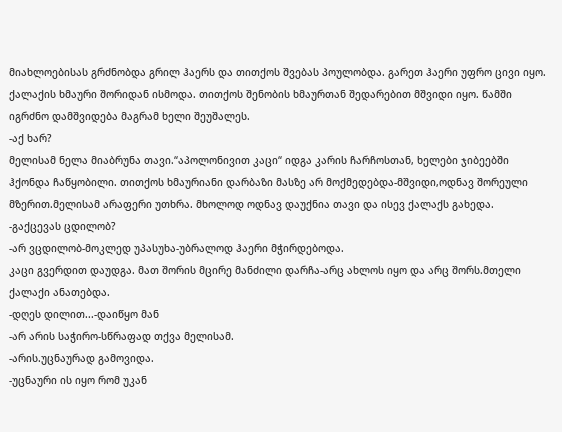მიახლოებისას გრძნობდა გრილ ჰაერს და თითქოს შვებას პოულობდა. გარეთ ჰაერი უფრო ცივი იყო. ქალაქის ხმაური შორიდან ისმოდა. თითქოს შენობის ხმაურთან შედარებით მშვიდი იყო. წამში იგრძნო დამშვიდება მაგრამ ხელი შეუშალეს.
-აქ ხარ?
მელისამ ნელა მიაბრუნა თავი.“აპოლონივით კაცი“ იდგა კარის ჩარჩოსთან, ხელები ჯიბეებში ჰქონდა ჩაწყობილი. თითქოს ხმაურიანი დარბაზი მასზე არ მოქმედებდა-მშვიდი,ოდნავ შორეული მზერით.მელისამ არაფერი უთხრა. მხოლოდ ოდნავ დაუქნია თავი და ისევ ქალაქს გახედა.
-გაქცევას ცდილობ?
-არ ვცდილობ-მოკლედ უპასუხა-უბრალოდ ჰაერი მჭირდებოდა.
კაცი გვერდით დაუდგა. მათ შორის მცირე მანძილი დარჩა-არც ახლოს იყო და არც შორს.მთელი ქალაქი ანათებდა.
-დღეს დილით...-დაიწყო მან
-არ არის საჭირო-სწრაფად თქვა მელისამ.
-არის.უცნაურად გამოვიდა.
-უცნაური ის იყო რომ უკან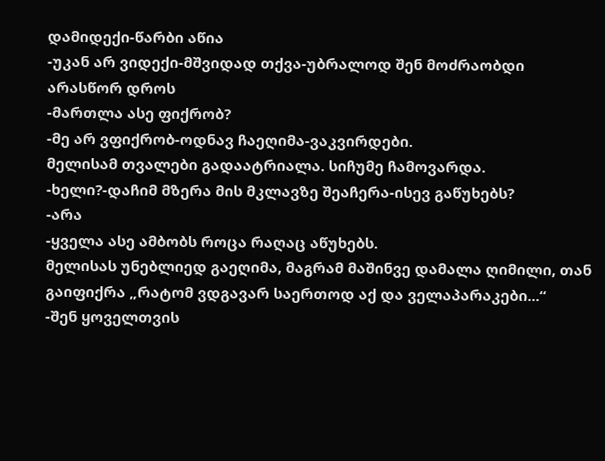დამიდექი-წარბი აწია
-უკან არ ვიდექი-მშვიდად თქვა-უბრალოდ შენ მოძრაობდი არასწორ დროს
-მართლა ასე ფიქრობ?
-მე არ ვფიქრობ-ოდნავ ჩაეღიმა-ვაკვირდები.
მელისამ თვალები გადაატრიალა. სიჩუმე ჩამოვარდა.
-ხელი?-დაჩიმ მზერა მის მკლავზე შეაჩერა-ისევ გაწუხებს?
-არა
-ყველა ასე ამბობს როცა რაღაც აწუხებს.
მელისას უნებლიედ გაეღიმა, მაგრამ მაშინვე დამალა ღიმილი, თან გაიფიქრა „რატომ ვდგავარ საერთოდ აქ და ველაპარაკები...“
-შენ ყოველთვის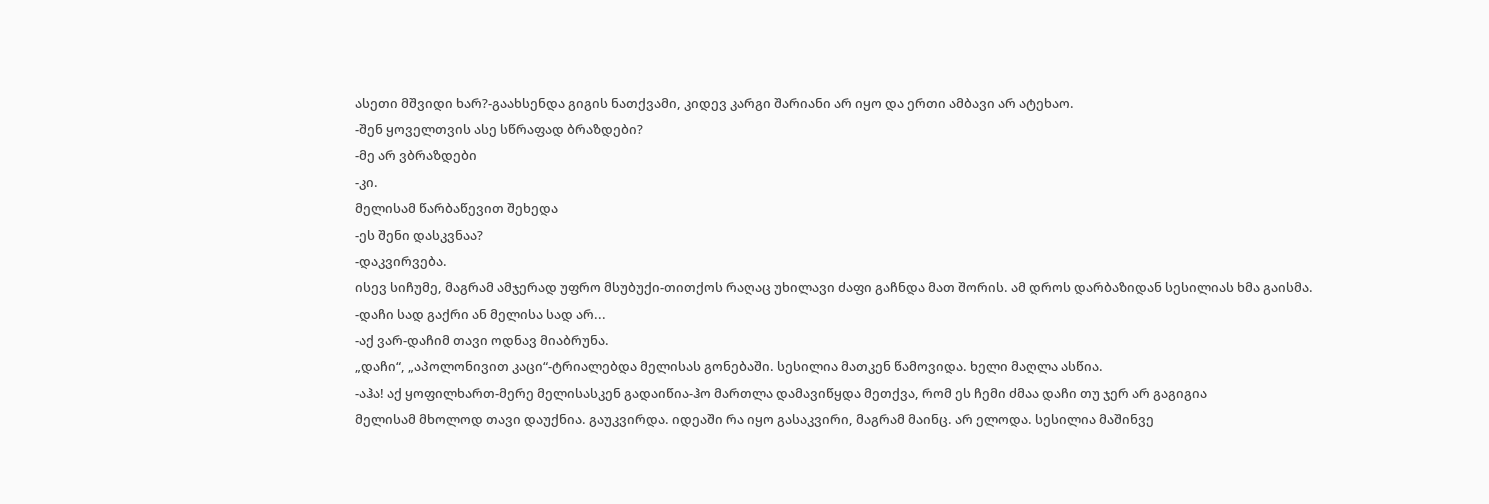ასეთი მშვიდი ხარ?-გაახსენდა გიგის ნათქვამი, კიდევ კარგი შარიანი არ იყო და ერთი ამბავი არ ატეხაო.
-შენ ყოველთვის ასე სწრაფად ბრაზდები?
-მე არ ვბრაზდები
-კი.
მელისამ წარბაწევით შეხედა
-ეს შენი დასკვნაა?
-დაკვირვება.
ისევ სიჩუმე, მაგრამ ამჯერად უფრო მსუბუქი-თითქოს რაღაც უხილავი ძაფი გაჩნდა მათ შორის. ამ დროს დარბაზიდან სესილიას ხმა გაისმა.
-დაჩი სად გაქრი ან მელისა სად არ...
-აქ ვარ-დაჩიმ თავი ოდნავ მიაბრუნა.
„დაჩი“, „აპოლონივით კაცი“-ტრიალებდა მელისას გონებაში. სესილია მათკენ წამოვიდა. ხელი მაღლა ასწია.
-აჰა! აქ ყოფილხართ-მერე მელისასკენ გადაიწია-ჰო მართლა დამავიწყდა მეთქვა, რომ ეს ჩემი ძმაა დაჩი თუ ჯერ არ გაგიგია
მელისამ მხოლოდ თავი დაუქნია. გაუკვირდა. იდეაში რა იყო გასაკვირი, მაგრამ მაინც. არ ელოდა. სესილია მაშინვე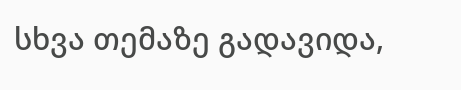სხვა თემაზე გადავიდა,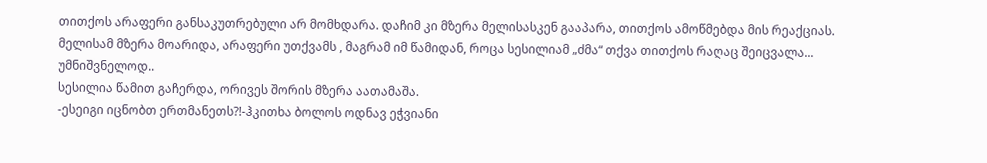თითქოს არაფერი განსაკუთრებული არ მომხდარა. დაჩიმ კი მზერა მელისასკენ გააპარა, თითქოს ამოწმებდა მის რეაქციას. მელისამ მზერა მოარიდა, არაფერი უთქვამს , მაგრამ იმ წამიდან, როცა სესილიამ „ძმა“ თქვა თითქოს რაღაც შეიცვალა... უმნიშვნელოდ..
სესილია წამით გაჩერდა, ორივეს შორის მზერა აათამაშა.
-ესეიგი იცნობთ ერთმანეთს?!-ჰკითხა ბოლოს ოდნავ ეჭვიანი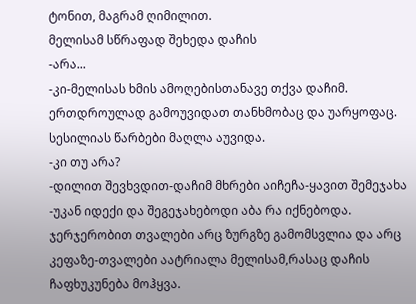ტონით, მაგრამ ღიმილით.
მელისამ სწრაფად შეხედა დაჩის
-არა...
-კი-მელისას ხმის ამოღებისთანავე თქვა დაჩიმ. ერთდროულად გამოუვიდათ თანხმობაც და უარყოფაც.
სესილიას წარბები მაღლა აუვიდა.
-კი თუ არა?
-დილით შევხვდით-დაჩიმ მხრები აიჩეჩა-ყავით შემეჯახა
-უკან იდექი და შეგეჯახებოდი აბა რა იქნებოდა. ჯერჯერობით თვალები არც ზურგზე გამომსვლია და არც კეფაზე-თვალები აატრიალა მელისამ,რასაც დაჩის ჩაფხუკუნება მოჰყვა.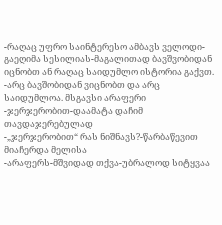-რაღაც უფრო საინტერესო ამბავს ველოდი-გაეღიმა სესილიას-მაგალითად ბავშვობიდან იცნობთ ან რაღაც საიდუმლო ისტორია გაქვთ.
-არც ბავშობიდან ვიცნობთ და არც საიდუმლოა. მსგავსი არაფერი
-ჯერჯერობით-დაამატა დაჩიმ თავდაჯერებულად
-„ჯერჯერობით“ რას ნიშნავს?-წარბაწევით მიაჩერდა მელისა
-არაფერს-მშვიდად თქვა-უბრალოდ სიტყვაა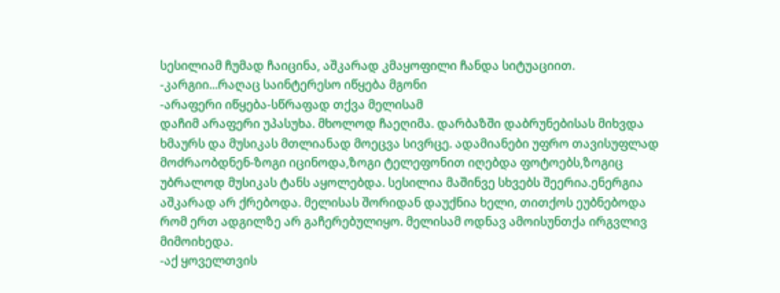სესილიამ ჩუმად ჩაიცინა, აშკარად კმაყოფილი ჩანდა სიტუაციით.
-კარგიი...რაღაც საინტერესო იწყება მგონი
-არაფერი იწყება-სწრაფად თქვა მელისამ
დაჩიმ არაფერი უპასუხა. მხოლოდ ჩაეღიმა. დარბაზში დაბრუნებისას მიხვდა ხმაურს და მუსიკას მთლიანად მოეცვა სივრცე. ადამიანები უფრო თავისუფლად მოძრაობდნენ-ზოგი იცინოდა,ზოგი ტელეფონით იღებდა ფოტოებს,ზოგიც უბრალოდ მუსიკას ტანს აყოლებდა. სესილია მაშინვე სხვებს შეერია.ენერგია აშკარად არ ქრებოდა. მელისას შორიდან დაუქნია ხელი, თითქოს ეუბნებოდა რომ ერთ ადგილზე არ გაჩერებულიყო. მელისამ ოდნავ ამოისუნთქა ირგვლივ მიმოიხედა.
-აქ ყოველთვის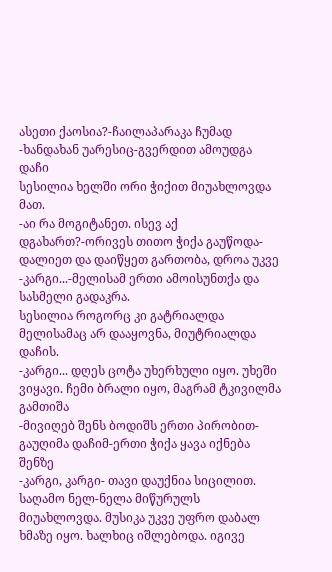ასეთი ქაოსია?-ჩაილაპარაკა ჩუმად
-ხანდახან უარესიც-გვერდით ამოუდგა დაჩი
სესილია ხელში ორი ჭიქით მიუახლოვდა მათ.
-აი რა მოგიტანეთ. ისევ აქ დგახართ?-ორივეს თითო ჭიქა გაუწოდა-დალიეთ და დაიწყეთ გართობა, დროა უკვე
-კარგი...-მელისამ ერთი ამოისუნთქა და სასმელი გადაკრა.
სესილია როგორც კი გატრიალდა მელისამაც არ დააყოვნა, მიუტრიალდა დაჩის.
-კარგი... დღეს ცოტა უხერხული იყო. უხეში ვიყავი. ჩემი ბრალი იყო, მაგრამ ტკივილმა გამთიშა
-მივიღებ შენს ბოდიშს ერთი პირობით-გაუღიმა დაჩიმ-ერთი ჭიქა ყავა იქნება შენზე
-კარგი, კარგი- თავი დაუქნია სიცილით.
საღამო ნელ-ნელა მიწურულს მიუახლოვდა. მუსიკა უკვე უფრო დაბალ ხმაზე იყო. ხალხიც იშლებოდა. იგივე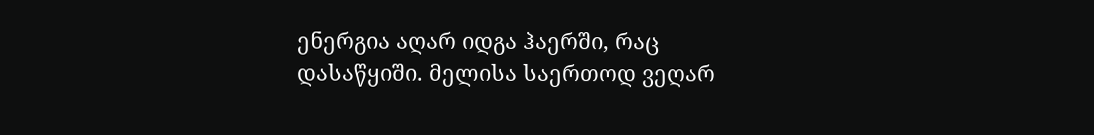ენერგია აღარ იდგა ჰაერში, რაც დასაწყიში. მელისა საერთოდ ვეღარ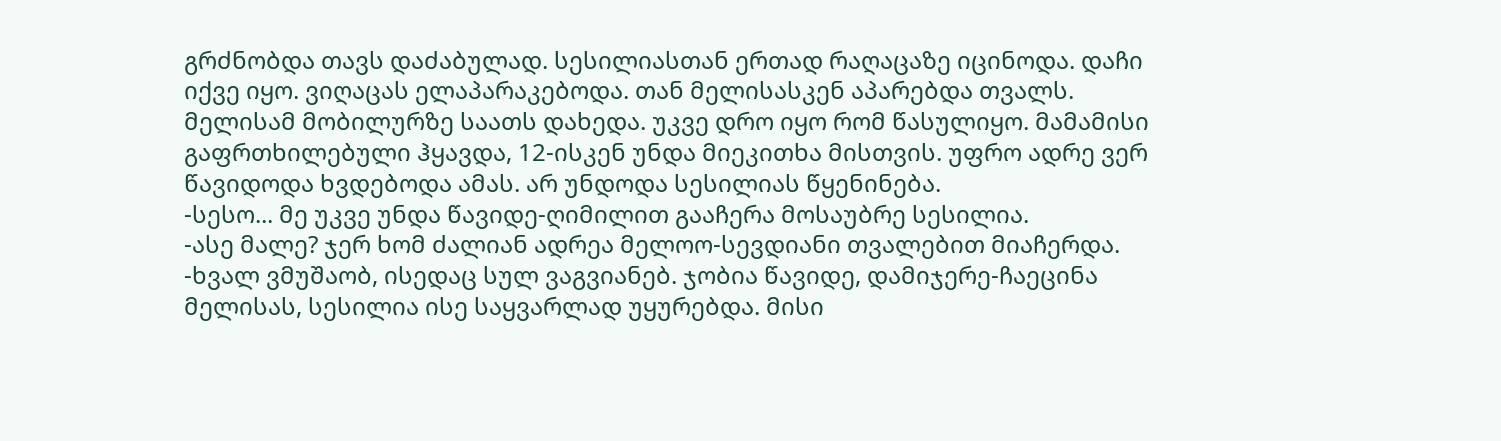გრძნობდა თავს დაძაბულად. სესილიასთან ერთად რაღაცაზე იცინოდა. დაჩი იქვე იყო. ვიღაცას ელაპარაკებოდა. თან მელისასკენ აპარებდა თვალს. მელისამ მობილურზე საათს დახედა. უკვე დრო იყო რომ წასულიყო. მამამისი გაფრთხილებული ჰყავდა, 12-ისკენ უნდა მიეკითხა მისთვის. უფრო ადრე ვერ წავიდოდა ხვდებოდა ამას. არ უნდოდა სესილიას წყენინება.
-სესო... მე უკვე უნდა წავიდე-ღიმილით გააჩერა მოსაუბრე სესილია.
-ასე მალე? ჯერ ხომ ძალიან ადრეა მელოო-სევდიანი თვალებით მიაჩერდა.
-ხვალ ვმუშაობ, ისედაც სულ ვაგვიანებ. ჯობია წავიდე, დამიჯერე-ჩაეცინა მელისას, სესილია ისე საყვარლად უყურებდა. მისი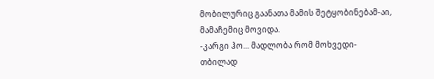მობილურიც გაანათა მამის შეტყობინებამ-აი, მამაჩემიც მოვიდა.
-კარგი ჰო... მადლობა რომ მოხვედი-თბილად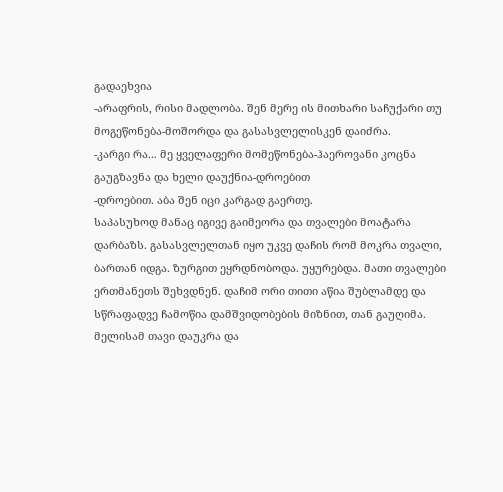გადაეხვია
-არაფრის, რისი მადლობა. შენ მერე ის მითხარი საჩუქარი თუ მოგეწონება-მოშორდა და გასასვლელისკენ დაიძრა.
-კარგი რა... მე ყველაფერი მომეწონება-ჰაეროვანი კოცნა გაუგზავნა და ხელი დაუქნია-დროებით
-დროებით. აბა შენ იცი კარგად გაერთე.
საპასუხოდ მანაც იგივე გაიმეორა და თვალები მოატარა დარბაზს. გასასვლელთან იყო უკვე დაჩის რომ მოკრა თვალი, ბართან იდგა. ზურგით ეყრდნობოდა. უყურებდა. მათი თვალები ერთმანეთს შეხვდნენ. დაჩიმ ორი თითი აწია შუბლამდე და სწრაფადვე ჩამოწია დამშვიდობების მიზნით, თან გაუღიმა. მელისამ თავი დაუკრა და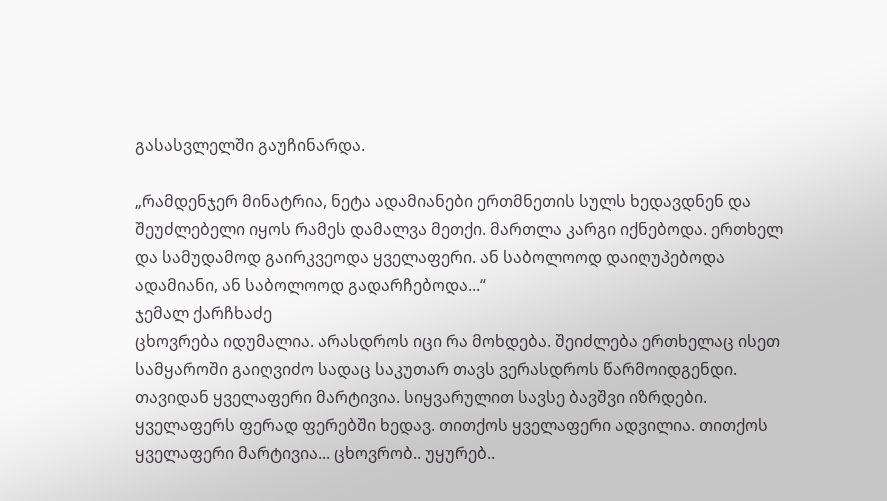გასასვლელში გაუჩინარდა.

„რამდენჯერ მინატრია, ნეტა ადამიანები ერთმნეთის სულს ხედავდნენ და შეუძლებელი იყოს რამეს დამალვა მეთქი. მართლა კარგი იქნებოდა. ერთხელ და სამუდამოდ გაირკვეოდა ყველაფერი. ან საბოლოოდ დაიღუპებოდა ადამიანი, ან საბოლოოდ გადარჩებოდა...“
ჯემალ ქარჩხაძე
ცხოვრება იდუმალია. არასდროს იცი რა მოხდება. შეიძლება ერთხელაც ისეთ სამყაროში გაიღვიძო სადაც საკუთარ თავს ვერასდროს წარმოიდგენდი. თავიდან ყველაფერი მარტივია. სიყვარულით სავსე ბავშვი იზრდები. ყველაფერს ფერად ფერებში ხედავ. თითქოს ყველაფერი ადვილია. თითქოს ყველაფერი მარტივია... ცხოვრობ.. უყურებ..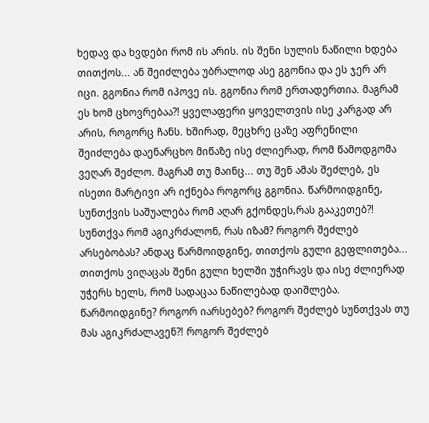ხედავ და ხვდები რომ ის არის. ის შენი სულის ნაწილი ხდება თითქოს... ან შეიძლება უბრალოდ ასე გგონია და ეს ჯერ არ იცი. გგონია რომ იპოვე ის. გგონია რომ ერთადერთია. მაგრამ ეს ხომ ცხოვრებაა?! ყველაფერი ყოველთვის ისე კარგად არ არის, როგორც ჩანს. ხშირად, მეცხრე ცაზე აფრენილი შეიძლება დაენარცხო მიწაზე ისე ძლიერად, რომ წამოდგომა ვეღარ შეძლო. მაგრამ თუ მაინც... თუ შენ ამას შეძლებ, ეს ისეთი მარტივი არ იქნება როგორც გგონია. წარმოიდგინე, სუნთქვის საშუალება რომ აღარ გქონდეს,რას გააკეთებ?! სუნთქვა რომ აგიკრძალონ, რას იზამ? როგორ შეძლებ არსებობას? ანდაც წარმოიდგინე, თითქოს გული გეფლითება... თითქოს ვიღაცას შენი გული ხელში უჭირავს და ისე ძლიერად უჭერს ხელს, რომ სადაცაა ნაწილებად დაიშლება. წარმოიდგინე? როგორ იარსებებ? როგორ შეძლებ სუნთქვას თუ მას აგიკრძალავენ?! როგორ შეძლებ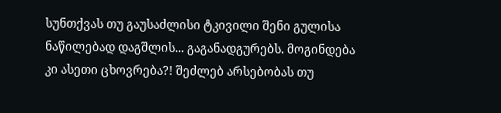სუნთქვას თუ გაუსაძლისი ტკივილი შენი გულისა ნაწილებად დაგშლის... გაგანადგურებს. მოგინდება კი ასეთი ცხოვრება?! შეძლებ არსებობას თუ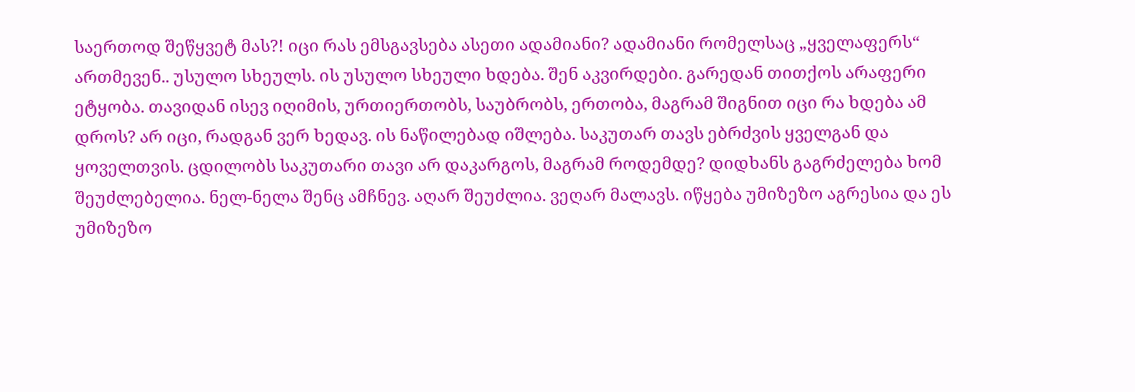საერთოდ შეწყვეტ მას?! იცი რას ემსგავსება ასეთი ადამიანი? ადამიანი რომელსაც „ყველაფერს“ ართმევენ.. უსულო სხეულს. ის უსულო სხეული ხდება. შენ აკვირდები. გარედან თითქოს არაფერი ეტყობა. თავიდან ისევ იღიმის, ურთიერთობს, საუბრობს, ერთობა, მაგრამ შიგნით იცი რა ხდება ამ დროს? არ იცი, რადგან ვერ ხედავ. ის ნაწილებად იშლება. საკუთარ თავს ებრძვის ყველგან და ყოველთვის. ცდილობს საკუთარი თავი არ დაკარგოს, მაგრამ როდემდე? დიდხანს გაგრძელება ხომ შეუძლებელია. ნელ-ნელა შენც ამჩნევ. აღარ შეუძლია. ვეღარ მალავს. იწყება უმიზეზო აგრესია და ეს უმიზეზო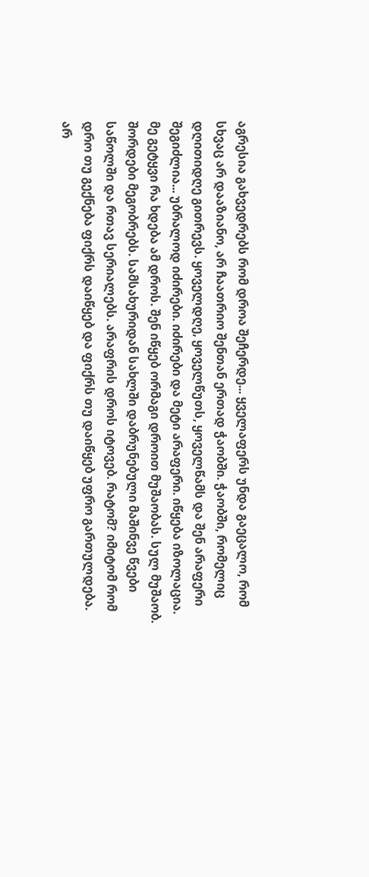აგრესია გახვედრებს რომ დროა შეჩერდე... ყველაფერს უნდა გაეცალო, რომ სხვაც არ დააზიანო, არ ჩაათრიო შენთან ერთად ჭაობში. ჭაობში, რომელიც დღითიდღე გითრევს. ყოველდღე, ყოველწუთს, ყოველწამს და შენ არაფერი შეგიძლია... უბრალოდ იძირები. იძირები და მეტი არაფერი. იწყება იზოლაცია. მე გეტყვი რა ხდება ამ დროს. შენ იწყებ ორმაგი დროით მუშაობას. სულ მუშაობ. შორდები მეგობრებს. სამსახურიდან სახლში დაბრუნებული მაშინვე წვები საწოლში და რთავ სერიალებს. არაფრის დროს იტოვებ. რატომ? იმიტომ რომ დრო თუ გექნება ფიქრს დაიწყებ და ფიქრს თუ დაიწყებ უფრო გართულდება. არ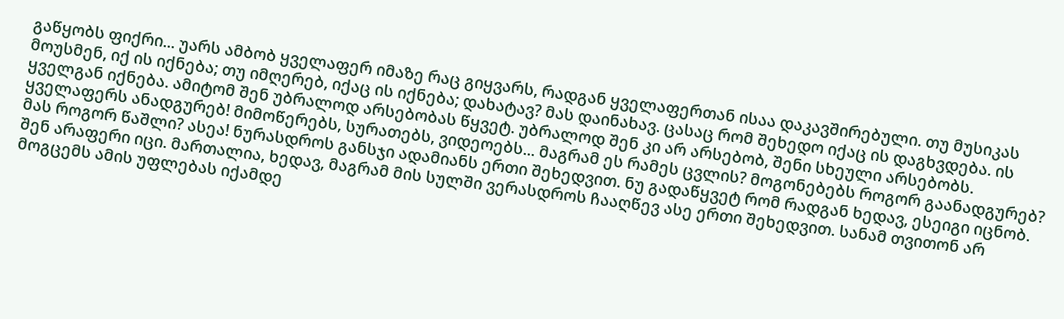გაწყობს ფიქრი... უარს ამბობ ყველაფერ იმაზე რაც გიყვარს, რადგან ყველაფერთან ისაა დაკავშირებული. თუ მუსიკას მოუსმენ, იქ ის იქნება; თუ იმღერებ, იქაც ის იქნება; დახატავ? მას დაინახავ. ცასაც რომ შეხედო იქაც ის დაგხვდება. ის ყველგან იქნება. ამიტომ შენ უბრალოდ არსებობას წყვეტ. უბრალოდ შენ კი არ არსებობ, შენი სხეული არსებობს. ყველაფერს ანადგურებ! მიმოწერებს, სურათებს, ვიდეოებს... მაგრამ ეს რამეს ცვლის? მოგონებებს როგორ გაანადგურებ? მას როგორ წაშლი? ასეა! ნურასდროს განსჯი ადამიანს ერთი შეხედვით. ნუ გადაწყვეტ რომ რადგან ხედავ, ესეიგი იცნობ. შენ არაფერი იცი. მართალია, ხედავ, მაგრამ მის სულში ვერასდროს ჩააღწევ ასე ერთი შეხედვით. სანამ თვითონ არ მოგცემს ამის უფლებას იქამდე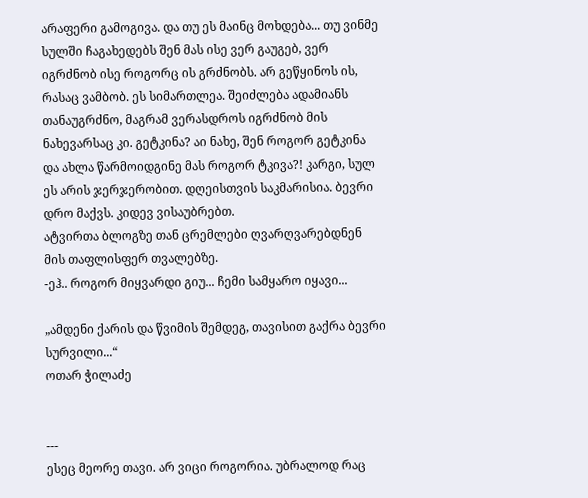არაფერი გამოგივა. და თუ ეს მაინც მოხდება... თუ ვინმე სულში ჩაგახედებს შენ მას ისე ვერ გაუგებ, ვერ იგრძნობ ისე როგორც ის გრძნობს. არ გეწყინოს ის, რასაც ვამბობ. ეს სიმართლეა. შეიძლება ადამიანს თანაუგრძნო, მაგრამ ვერასდროს იგრძნობ მის ნახევარსაც კი. გეტკინა? აი ნახე, შენ როგორ გეტკინა და ახლა წარმოიდგინე მას როგორ ტკივა?! კარგი, სულ ეს არის ჯერჯერობით. დღეისთვის საკმარისია. ბევრი დრო მაქვს. კიდევ ვისაუბრებთ.
ატვირთა ბლოგზე თან ცრემლები ღვარღვარებდნენ მის თაფლისფერ თვალებზე.
-ეჰ.. როგორ მიყვარდი გიუ... ჩემი სამყარო იყავი...

„ამდენი ქარის და წვიმის შემდეგ, თავისით გაქრა ბევრი სურვილი...“
ოთარ ჭილაძე


---
ესეც მეორე თავი. არ ვიცი როგორია. უბრალოდ რაც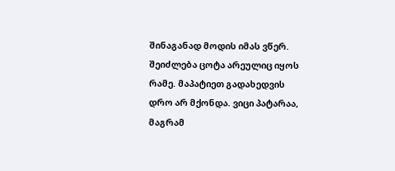შინაგანად მოდის იმას ვწერ. შეიძლება ცოტა არეულიც იყოს რამე. მაპატიეთ გადახედვის დრო არ მქონდა. ვიცი პატარაა, მაგრამ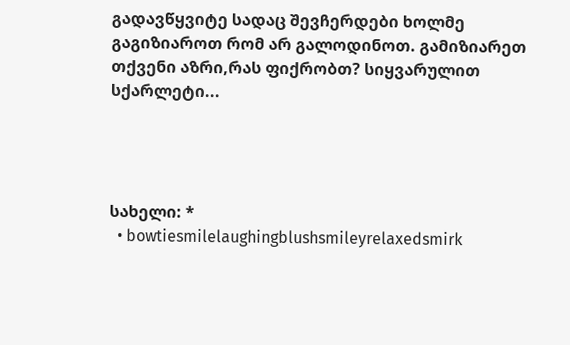გადავწყვიტე სადაც შევჩერდები ხოლმე გაგიზიაროთ რომ არ გალოდინოთ. გამიზიარეთ თქვენი აზრი,რას ფიქრობთ? სიყვარულით სქარლეტი...




სახელი: *
  • bowtiesmilelaughingblushsmileyrelaxedsmirk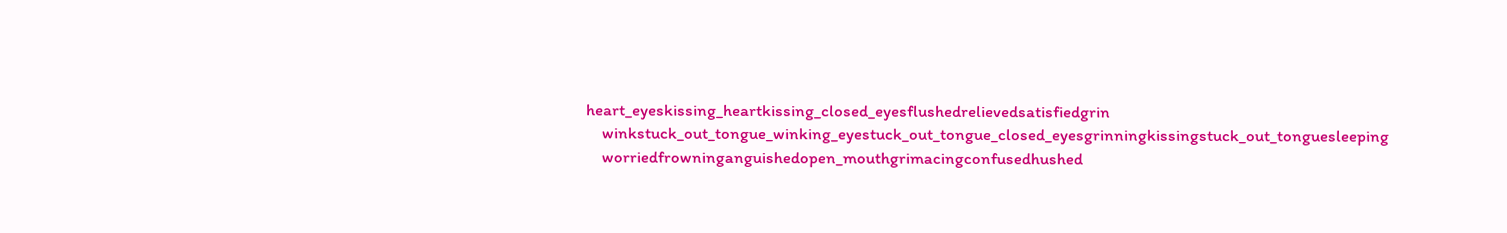heart_eyeskissing_heartkissing_closed_eyesflushedrelievedsatisfiedgrin
    winkstuck_out_tongue_winking_eyestuck_out_tongue_closed_eyesgrinningkissingstuck_out_tonguesleeping
    worriedfrowninganguishedopen_mouthgrimacingconfusedhushed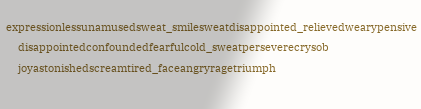expressionlessunamusedsweat_smilesweatdisappointed_relievedwearypensive
    disappointedconfoundedfearfulcold_sweatperseverecrysob
    joyastonishedscreamtired_faceangryragetriumph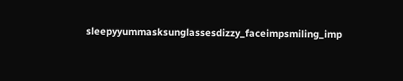sleepyyummasksunglassesdizzy_faceimpsmiling_imp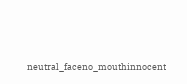neutral_faceno_mouthinnocent